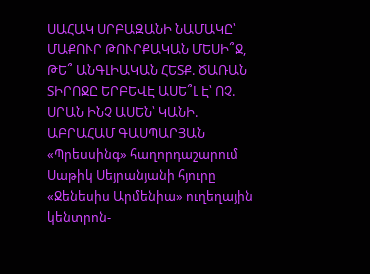ՍԱՀԱԿ ՍՐԲԱԶԱՆԻ ՆԱՄԱԿԸ՝ ՄԱՔՈՒՐ ԹՈՒՐՔԱԿԱՆ ՄԵՍԻ՞Ջ, ԹԵ՞ ԱՆԳԼԻԱԿԱՆ ՀԵՏՔ. ԾԱՌԱՆ ՏԻՐՈՋԸ ԵՐԲԵՎԷ ԱՍԵ՞Լ Է՝ ՈՉ. ՍՐԱՆ ԻՆՉ ԱՍԵՆ՝ ԿԱՆԻ. ԱԲՐԱՀԱՄ ԳԱՍՊԱՐՅԱՆ
«Պրեսսինգ» հաղորդաշարում Սաթիկ Սեյրանյանի հյուրը «Ջենեսիս Արմենիա» ուղեղային կենտրոն-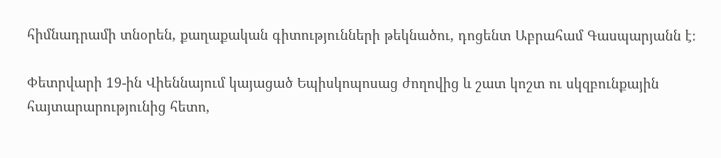հիմնադրամի տնօրեն, քաղաքական գիտությունների թեկնածու, դոցենտ Աբրահամ Գասպարյանն է։

Փետրվարի 19-ին Վիեննայում կայացած Եպիսկոպոսաց ժողովից և շատ կոշտ ու սկզբունքային հայտարարությունից հետո,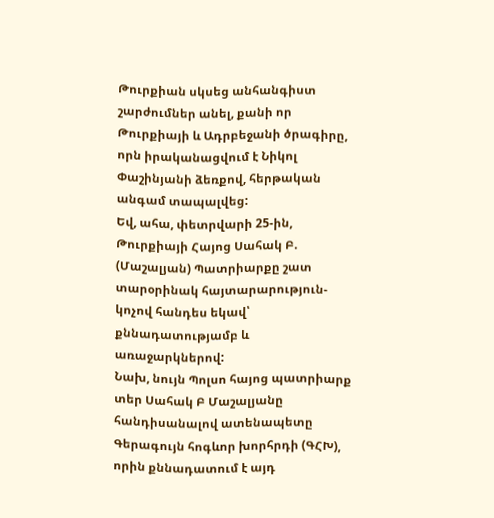Թուրքիան սկսեց անհանգիստ շարժումներ անել, քանի որ Թուրքիայի և Ադրբեջանի ծրագիրը, որն իրականացվում է Նիկոլ Փաշինյանի ձեռքով, հերթական անգամ տապալվեց:
Եվ, ահա, փետրվարի 25-ին, Թուրքիայի Հայոց Սահակ Բ. (Մաշալյան) Պատրիարքը շատ տարօրինակ հայտարարություն-կոչով հանդես եկավ՝ քննադատությամբ և առաջարկներով:
Նախ, նույն Պոլսո հայոց պատրիարք տեր Սահակ Բ Մաշալյանը հանդիսանալով ատենապետը Գերագույն հոգևոր խորհրդի (ԳՀԽ), որին քննադատում է այդ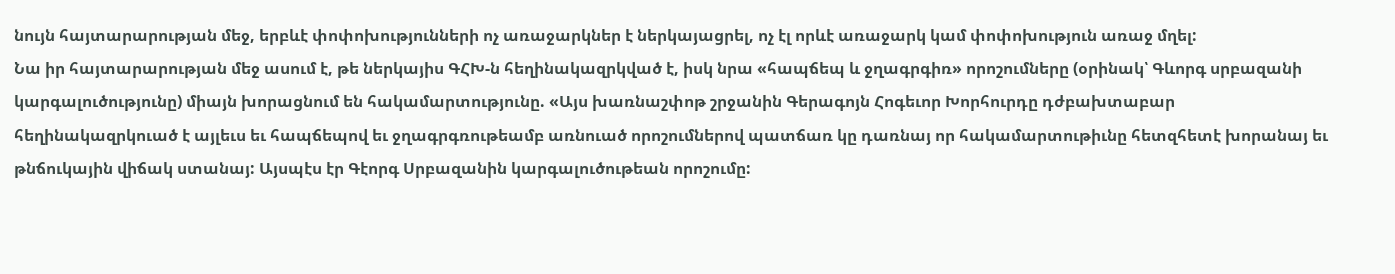նույն հայտարարության մեջ, երբևէ փոփոխությունների ոչ առաջարկներ է ներկայացրել, ոչ էլ որևէ առաջարկ կամ փոփոխություն առաջ մղել:
Նա իր հայտարարության մեջ ասում է, թե ներկայիս ԳՀԽ-ն հեղինակազրկված է, իսկ նրա «հապճեպ և ջղագրգիռ» որոշումները (օրինակ՝ Գևորգ սրբազանի կարգալուծությունը) միայն խորացնում են հակամարտությունը. «Այս խառնաշփոթ շրջանին Գերագոյն Հոգեւոր Խորհուրդը դժբախտաբար հեղինակազրկուած է այլեւս եւ հապճեպով եւ ջղագրգռութեամբ առնուած որոշումներով պատճառ կը դառնայ որ հակամարտութիւնը հետզհետէ խորանայ եւ թնճուկային վիճակ ստանայ: Այսպէս էր Գէորգ Սրբազանին կարգալուծութեան որոշումը: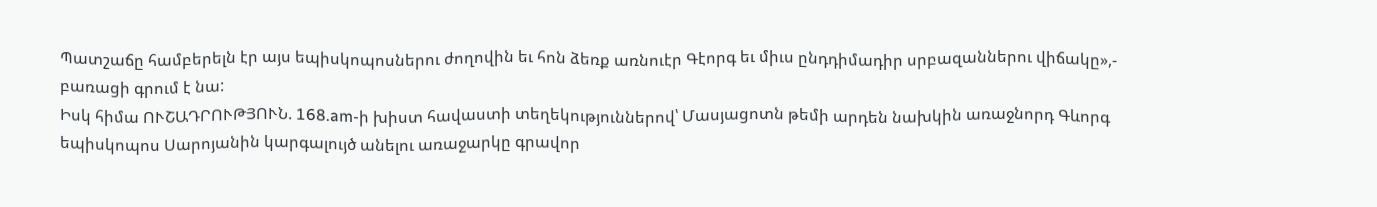Պատշաճը համբերելն էր այս եպիսկոպոսներու ժողովին եւ հոն ձեռք առնուէր Գէորգ եւ միւս ընդդիմադիր սրբազաններու վիճակը»,- բառացի գրում է նա:
Իսկ հիմա ՈՒՇԱԴՐՈՒԹՅՈՒՆ. 168.am-ի խիստ հավաստի տեղեկություններով՝ Մասյացոտն թեմի արդեն նախկին առաջնորդ Գևորգ եպիսկոպոս Սարոյանին կարգալույծ անելու առաջարկը գրավոր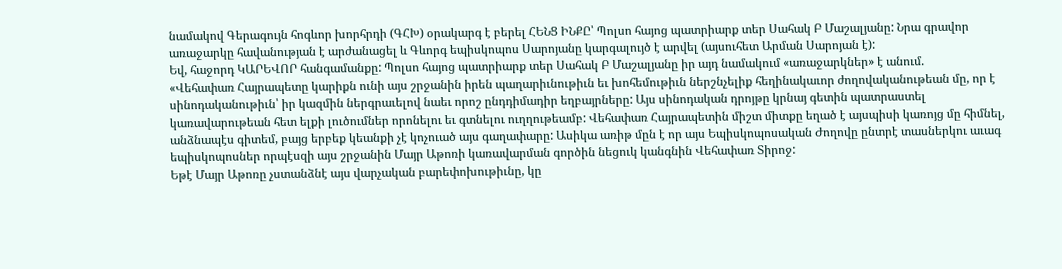նամակով Գերագույն հոգևոր խորհրդի (ԳՀԽ) օրակարգ է բերել ՀԵՆՑ ԻՆՔԸ՝ Պոլսո հայոց պատրիարք տեր Սահակ Բ Մաշալյանը: Նրա գրավոր առաջարկը հավանության է արժանացել և Գևորգ եպիսկոպոս Սարոյանը կարգալույծ է արվել (այսուհետ Արման Սարոյան է):
Եվ, հաջորդ ԿԱՐԵՎՈՐ հանգամանքը: Պոլսո հայոց պատրիարք տեր Սահակ Բ Մաշալյանը իր այդ նամակում «առաջարկներ» է անում.
«Վեհափառ Հայրապետը կարիքն ունի այս շրջանին իրեն պաղարիւնութիւն եւ խոհեմութիւն ներշնչելիք հեղինակաւոր ժողովականութեան մը, որ է սինոդականութիւն՝ իր կազմին ներգրաւելով նաեւ որոշ ընդդիմադիր եղբայրները: Այս սինոդական դրոյթը կրնայ գետին պատրաստել կառավարութեան հետ ելքի լուծումներ որոնելու եւ գտնելու ուղղութեամբ: Վեհափառ Հայրապետին միշտ միտքը եղած է այսպիսի կառոյց մը հիմնել, անձնապէս գիտեմ, բայց երբեք կեանքի չէ կոչուած այս գաղափարը: Ասիկա առիթ մըն է որ այս Եպիսկոպոսական Ժողովը ընտրէ տասներկու աւագ եպիսկոպոսներ որպէսզի այս շրջանին Մայր Աթոռի կառավարման գործին նեցուկ կանգնին Վեհափառ Տիրոջ:
Եթէ Մայր Աթոռը չստանձնէ այս վարչական բարեփոխութիւնը, կը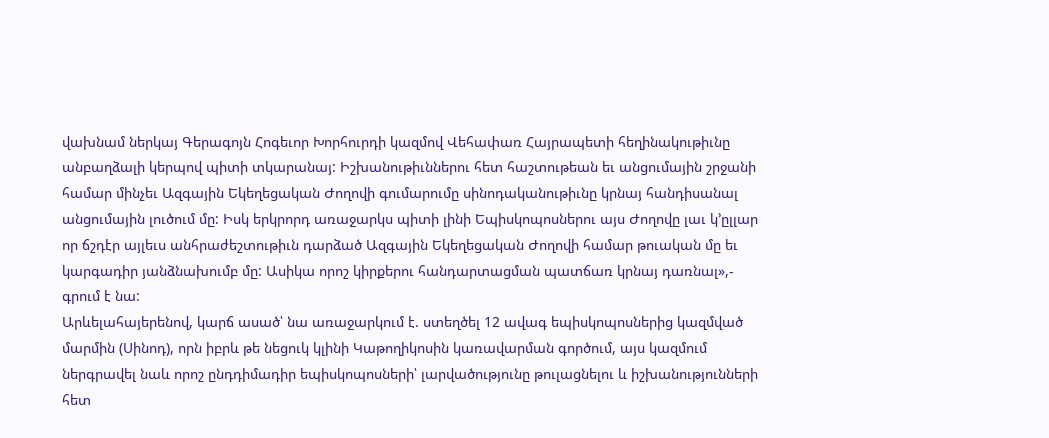վախնամ ներկայ Գերագոյն Հոգեւոր Խորհուրդի կազմով Վեհափառ Հայրապետի հեղինակութիւնը անբաղձալի կերպով պիտի տկարանայ: Իշխանութիւններու հետ հաշտութեան եւ անցումային շրջանի համար մինչեւ Ազգային Եկեղեցական Ժողովի գումարումը սինոդականութիւնը կրնայ հանդիսանալ անցումային լուծում մը: Իսկ երկրորդ առաջարկս պիտի լինի Եպիսկոպոսներու այս Ժողովը լաւ կ’ըլլար որ ճշդէր այլեւս անհրաժեշտութիւն դարձած Ազգային Եկեղեցական Ժողովի համար թուական մը եւ կարգադիր յանձնախումբ մը: Ասիկա որոշ կիրքերու հանդարտացման պատճառ կրնայ դառնալ»,- գրում է նա:
Արևելահայերենով, կարճ ասած՝ նա առաջարկում է. ստեղծել 12 ավագ եպիսկոպոսներից կազմված մարմին (Սինոդ), որն իբրև թե նեցուկ կլինի Կաթողիկոսին կառավարման գործում, այս կազմում ներգրավել նաև որոշ ընդդիմադիր եպիսկոպոսների՝ լարվածությունը թուլացնելու և իշխանությունների հետ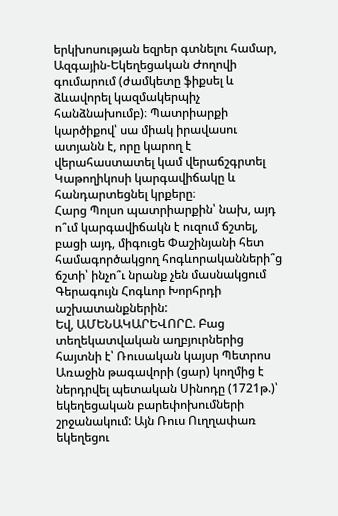երկխոսության եզրեր գտնելու համար, Ազգային-Եկեղեցական Ժողովի գումարում (ժամկետը ֆիքսել և ձևավորել կազմակերպիչ հանձնախումբ)։ Պատրիարքի կարծիքով՝ սա միակ իրավասու ատյանն է, որը կարող է վերահաստատել կամ վերաճշգրտել Կաթողիկոսի կարգավիճակը և հանդարտեցնել կրքերը։
Հարց Պոլսո պատրիարքին՝ նախ, այդ ո՞ւմ կարգավիճակն է ուզում ճշտել, բացի այդ, միգուցե Փաշինյանի հետ համագործակցող հոգևորականների՞ց ճշտի՝ ինչո՞ւ նրանք չեն մասնակցում Գերագույն Հոգևոր Խորհրդի աշխատանքներին:
Եվ, ԱՄԵՆԱԿԱՐԵՎՈՐԸ. Բաց տեղեկատվական աղբյուրներից հայտնի է՝ Ռուսական կայսր Պետրոս Առաջին թագավորի (ցար) կողմից է ներդրվել պետական Սինոդը (1721թ.)՝ եկեղեցական բարեփոխումների շրջանակում: Այն Ռուս Ուղղափառ եկեղեցու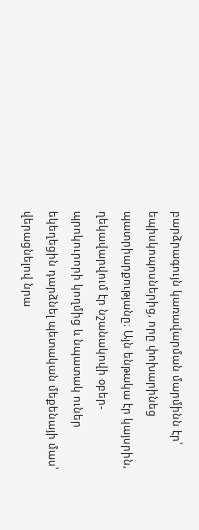բարձրագույն կառավարման մարմինն էր՝ եպիսկոպոսներից, որը փոխարինեց պատրիարքությանը։ Այն ենթակա էր կայսրին, ղեկավարվում էր նշանակովի օբեր-պրոկուրորի կողմից և նպատակ ուներ եկեղեցին դարձնել պետական մեքենայի մաս՝ վերացնելով նրա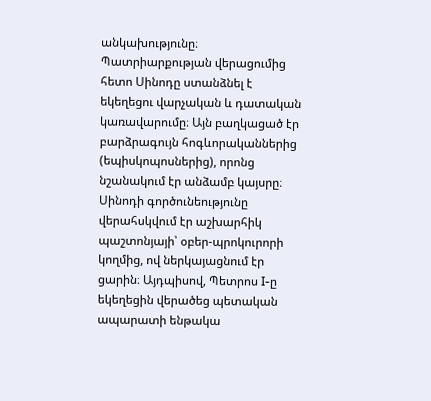անկախությունը։ Պատրիարքության վերացումից հետո Սինոդը ստանձնել է եկեղեցու վարչական և դատական կառավարումը։ Այն բաղկացած էր բարձրագույն հոգևորականներից (եպիսկոպոսներից), որոնց նշանակում էր անձամբ կայսրը։ Սինոդի գործունեությունը վերահսկվում էր աշխարհիկ պաշտոնյայի՝ օբեր-պրոկուրորի կողմից, ով ներկայացնում էր ցարին։ Այդպիսով, Պետրոս I-ը եկեղեցին վերածեց պետական ապարատի ենթակա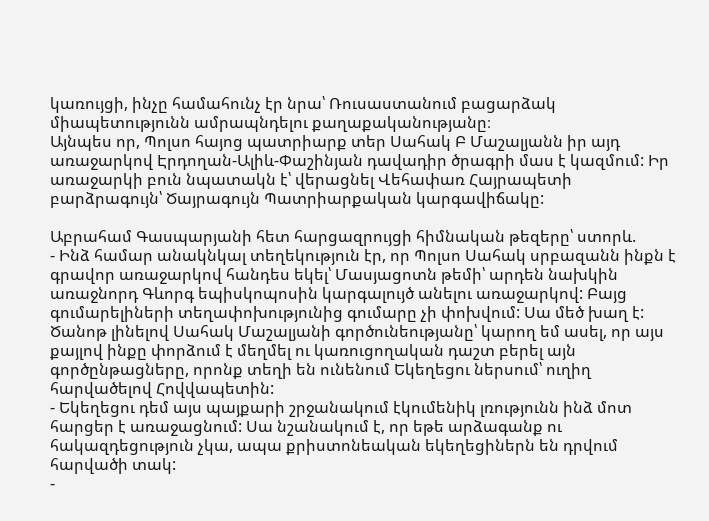կառույցի, ինչը համահունչ էր նրա՝ Ռուսաստանում բացարձակ միապետությունն ամրապնդելու քաղաքականությանը։
Այնպես որ, Պոլսո հայոց պատրիարք տեր Սահակ Բ Մաշալյանն իր այդ առաջարկով Էրդողան-Ալիև-Փաշինյան դավադիր ծրագրի մաս է կազմում: Իր առաջարկի բուն նպատակն է՝ վերացնել Վեհափառ Հայրապետի բարձրագույն՝ Ծայրագույն Պատրիարքական կարգավիճակը:

Աբրահամ Գասպարյանի հետ հարցազրույցի հիմնական թեզերը՝ ստորև.
- Ինձ համար անակնկալ տեղեկություն էր, որ Պոլսո Սահակ սրբազանն ինքն է գրավոր առաջարկով հանդես եկել՝ Մասյացոտն թեմի՝ արդեն նախկին առաջնորդ Գևորգ եպիսկոպոսին կարգալույծ անելու առաջարկով: Բայց գումարելիների տեղափոխությունից գումարը չի փոխվում: Սա մեծ խաղ է: Ծանոթ լինելով Սահակ Մաշալյանի գործունեությանը՝ կարող եմ ասել, որ այս քայլով ինքը փորձում է մեղմել ու կառուցողական դաշտ բերել այն գործընթացները, որոնք տեղի են ունենում Եկեղեցու ներսում՝ ուղիղ հարվածելով Հովվապետին:
- Եկեղեցու դեմ այս պայքարի շրջանակում էկումենիկ լռությունն ինձ մոտ հարցեր է առաջացնում: Սա նշանակում է, որ եթե արձագանք ու հակազդեցություն չկա, ապա քրիստոնեական եկեղեցիներն են դրվում հարվածի տակ:
-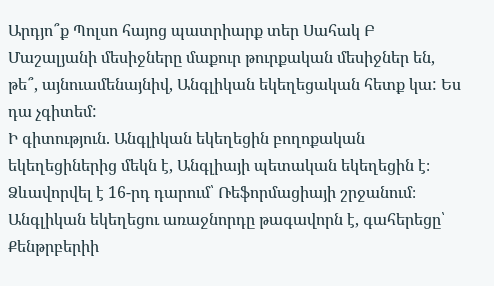Արդյո՞ք Պոլսո հայոց պատրիարք տեր Սահակ Բ Մաշալյանի մեսիջները մաքուր թուրքական մեսիջներ են, թե՞, այնուամենայնիվ, Անգլիկան եկեղեցական հետք կա: Ես դա չգիտեմ:
Ի գիտություն. Անգլիկան եկեղեցին բողոքական եկեղեցիներից մեկն է, Անգլիայի պետական եկեղեցին է։ Ձևավորվել է 16-րդ դարում՝ Ռեֆորմացիայի շրջանում։ Անգլիկան եկեղեցու առաջնորդը թագավորն է, գահերեցը՝ Քենթրբերիի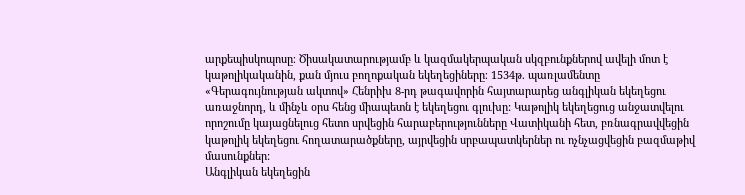արքեպիսկոպոսը։ Ծիսակատարությամբ և կազմակերպական սկզբունքներով ավելի մոտ է կաթոլիկականին, քան մյուս բողոքական եկեղեցիները։ 1534թ. պառլամենտը «Գերագույնության ակտով» Հենրիխ 8-րդ թագավորին հայտարարեց անգլիկան եկեղեցու առաջնորդ, և մինչև օրս հենց միապետն է եկեղեցու գլուխը: Կաթոլիկ եկեղեցուց անջատվելու որոշումը կայացնելուց հետո սրվեցին հարաբերությունները Վատիկանի հետ, բռնագրավվեցին կաթոլիկ եկեղեցու հողատարածքները, այրվեցին սրբապատկերներ ու ոչնչացվեցին բազմաթիվ մասունքներ:
Անգլիկան եկեղեցին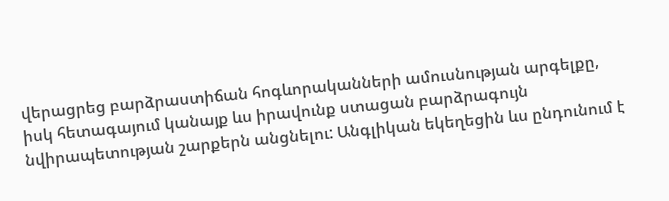վերացրեց բարձրաստիճան հոգևորականների ամուսնության արգելքը, իսկ հետագայում կանայք ևս իրավունք ստացան բարձրագույն նվիրապետության շարքերն անցնելու: Անգլիկան եկեղեցին ևս ընդունում է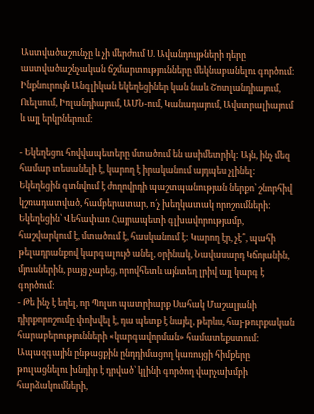Աստվածաշունչը և չի մերժում Ս. Ավանդույթների դերը աստվածաշնչական ճշմարտությունները մեկնաբանելու գործում։ Ինքնուրույն Անգլիկան եկեղեցիներ կան նաև Շոտլանդիայում, Ուելսում, Իռլանդիայում, ԱՄՆ-ում, Կանադայում, Ավստրալիայում և այլ երկրներում։

- Եկեղեցու հովվապետերը մտածում են ասիմետրիկ: Այն, ինչ մեզ համար տեսանելի է, կարող է իրականում այդպես չլինել: Եկեղեցին գտնվում է ժողովրդի պաշտպանության ներքո՝ շնորհիվ կշռադատված, համբերատար, ո՛չ խեղկատակ որոշումների: Եկեղեցին՝ Վեհափառ Հայրապետի գլխավորությամբ, հաշվարկում է, մտածում է, հասկանում է: Կարող էր, չէ՞, պահի թելադրանքով կարգալույծ անել, օրինակ, Նավասարդ Կճոյանին, մյուսներին, բայց չարեց, որովհետև այնտեղ լրիվ այլ կարգ է գործում:
- Թե ինչ է եղել, որ Պոլսո պատրիարք Սահակ Մաշալյանի դիրքորոշումը փոխվել է, դա պետք է նայել, թերևս, հայ-թուրքական հարաբերությունների «կարգավորման» համատեքստում: Ապազգային ընթացքին ընդդիմացող կառույցի հիմքերը թուլացնելու խնդիր է դրված՝ կլինի գործող վարչախմբի հարձակումների,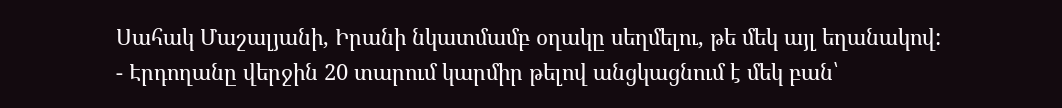Սահակ Մաշալյանի, Իրանի նկատմամբ օղակը սեղմելու, թե մեկ այլ եղանակով:
- Էրդողանը վերջին 20 տարում կարմիր թելով անցկացնում է մեկ բան՝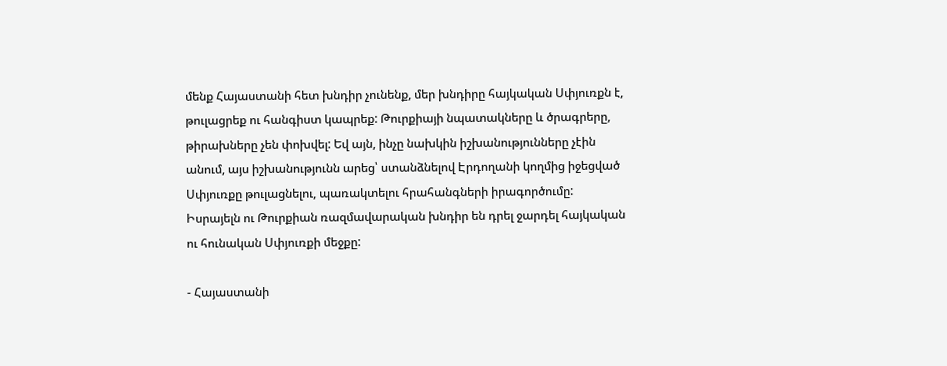մենք Հայաստանի հետ խնդիր չունենք, մեր խնդիրը հայկական Սփյուռքն է, թուլացրեք ու հանգիստ կապրեք: Թուրքիայի նպատակները և ծրագրերը, թիրախները չեն փոխվել: Եվ այն, ինչը նախկին իշխանությունները չէին անում, այս իշխանությունն արեց՝ ստանձնելով Էրդողանի կողմից իջեցված Սփյուռքը թուլացնելու, պառակտելու հրահանգների իրագործումը: Իսրայելն ու Թուրքիան ռազմավարական խնդիր են դրել ջարդել հայկական ու հունական Սփյուռքի մեջքը:

- Հայաստանի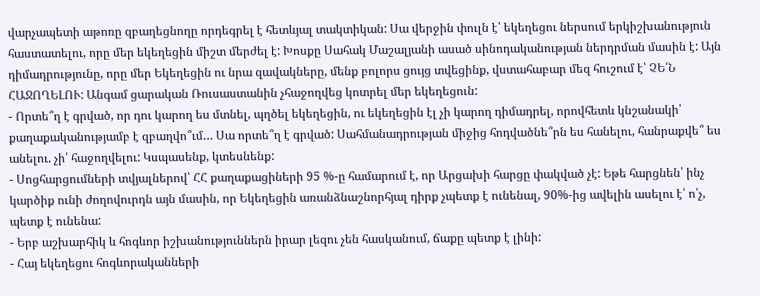վարչապետի աթոռը զբաղեցնողը որդեգրել է հետևյալ տակտիկան: Սա վերջին փուլն է՝ եկեղեցու ներսում երկիշխանություն հաստատելու, որը մեր եկեղեցին միշտ մերժել է: Խոսքը Սահակ Մաշալյանի ասած սինոդականության ներդրման մասին է: Այն դիմադրությունը, որը մեր Եկեղեցին ու նրա զավակները, մենք բոլորս ցույց տվեցինք, վստահաբար մեզ հուշում է՝ ՉԵ՛Ն ՀԱՋՈՂԵԼՈՒ: Անգամ ցարական Ռուսաստանին չհաջողվեց կոտրել մեր եկեղեցուն:
- Որտե՞ղ է գրված, որ դու կարող ես մտնել, պղծել եկեղեցին, ու եկեղեցին էլ չի կարող դիմադրել, որովհետև կնշանակի՝ քաղաքականությամբ է զբաղվո՞ւմ… Սա որտե՞ղ է գրված: Սահմանադրության միջից հոդվածնե՞րն ես հանելու, հանրաքվե՞ ես անելու. չի՛ հաջողվելու: Կսպասենք, կտեսնենք:
- Սոցհարցումների տվյալներով՝ ՀՀ քաղաքացիների 95 %-ը համարում է, որ Արցախի հարցը փակված չէ: Եթե հարցնեն՝ ինչ կարծիք ունի ժողովուրդն այն մասին, որ Եկեղեցին առանձնաշնորհյալ դիրք չպետք է ունենալ, 90%-ից ավելին ասելու է՝ ո՛չ, պետք է ունենա:
- Երբ աշխարհիկ և հոգևոր իշխանություններն իրար լեզու չեն հասկանում, ճաքը պետք է լինի:
- Հայ եկեղեցու հոգևորականների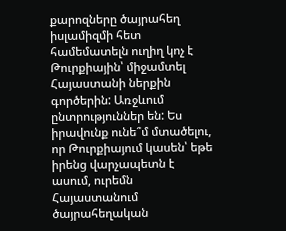քարոզները ծայրահեղ իսլամիզմի հետ համեմատելն ուղիղ կոչ է Թուրքիային՝ միջամտել Հայաստանի ներքին գործերին: Առջևում ընտրություններ են: Ես իրավունք ունե՞մ մտածելու, որ Թուրքիայում կասեն՝ եթե իրենց վարչապետն է ասում, ուրեմն Հայաստանում ծայրահեղական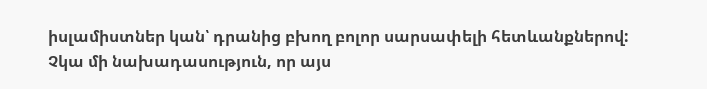իսլամիստներ կան՝ դրանից բխող բոլոր սարսափելի հետևանքներով: Չկա մի նախադասություն, որ այս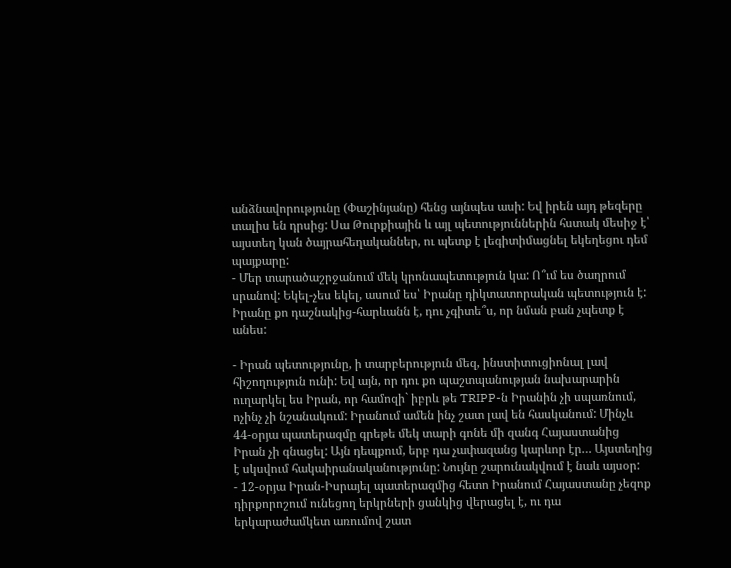անձնավորությունը (Փաշինյանը) հենց այնպես ասի: Եվ իրեն այդ թեզերը տալիս են դրսից: Սա Թուրքիային և այլ պետություններին հստակ մեսիջ է՝ այստեղ կան ծայրահեղականներ, ու պետք է լեգիտիմացնել եկեղեցու դեմ պայքարը:
- Մեր տարածաշրջանում մեկ կրոնապետություն կա: Ո՞ւմ ես ծաղրում սրանով: Եկել-չես եկել, ասում ես՝ Իրանը դիկտատորական պետություն է: Իրանը քո դաշնակից-հարևանն է, դու չգիտե՞ս, որ նման բան չպետք է անես:

- Իրան պետությունը, ի տարբերություն մեզ, ինստիտուցիոնալ լավ հիշողություն ունի: Եվ այն, որ դու քո պաշտպանության նախարարին ուղարկել ես Իրան, որ համոզի` իբրև թե TRIPP-ն Իրանին չի սպառնում, ոչինչ չի նշանակում: Իրանում ամեն ինչ շատ լավ են հասկանում: Մինչև 44-օրյա պատերազմը գրեթե մեկ տարի գոնե մի զանգ Հայաստանից Իրան չի գնացել: Այն դեպքում, երբ դա չափազանց կարևոր էր… Այստեղից է սկսվում հակաիրանականությունը: Նույնը շարունակվում է նաև այսօր:
- 12-օրյա Իրան-Իսրայել պատերազմից հետո Իրանում Հայաստանը չեզոք դիրքորոշում ունեցող երկրների ցանկից վերացել է, ու դա երկարաժամկետ առումով շատ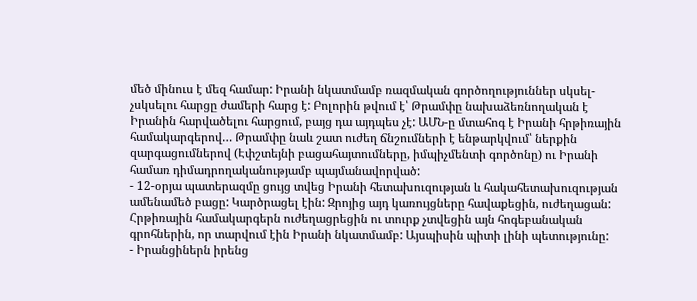մեծ մինուս է մեզ համար: Իրանի նկատմամբ ռազմական գործողություններ սկսել-չսկսելու հարցը ժամերի հարց է: Բոլորին թվում է՝ Թրամփը նախաձեռնողական է Իրանին հարվածելու հարցում, բայց դա այդպես չէ: ԱՄՆ-ը մտահոգ է Իրանի հրթիռային համակարգերով… Թրամփը նաև շատ ուժեղ ճնշումների է ենթարկվում՝ ներքին զարգացումներով (Էփշտեյնի բացահայտումները, իմպիչմենտի գործոնը) ու Իրանի համառ դիմադրողականությամբ պայմանավորված:
- 12-օրյա պատերազմը ցույց տվեց Իրանի հետախուզության և հակահետախուզության ամենամեծ բացը: Կարծրացել էին: Զրոյից այդ կառույցները հավաքեցին, ուժեղացան: Հրթիռային համակարգերն ուժեղացրեցին ու տուրք չտվեցին այն հոգեբանական գրոհներին, որ տարվում էին Իրանի նկատմամբ: Այսպիսին պիտի լինի պետությունը:
- Իրանցիներն իրենց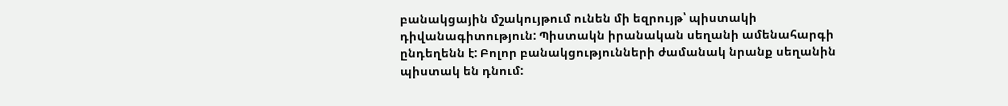բանակցային մշակույթում ունեն մի եզրույթ՝ պիստակի դիվանագիտություն: Պիստակն իրանական սեղանի ամենահարգի ընդեղենն է: Բոլոր բանակցությունների ժամանակ նրանք սեղանին պիստակ են դնում: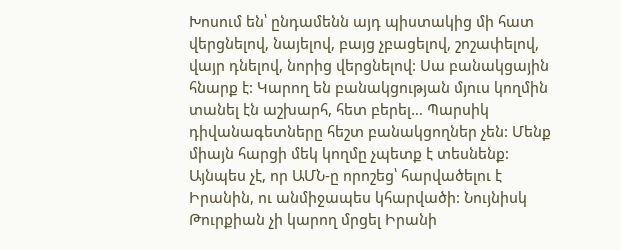Խոսում են՝ ընդամենն այդ պիստակից մի հատ վերցնելով, նայելով, բայց չբացելով, շոշափելով, վայր դնելով, նորից վերցնելով: Սա բանակցային հնարք է: Կարող են բանակցության մյուս կողմին տանել էն աշխարհ, հետ բերել… Պարսիկ դիվանագետները հեշտ բանակցողներ չեն: Մենք միայն հարցի մեկ կողմը չպետք է տեսնենք: Այնպես չէ, որ ԱՄՆ-ը որոշեց՝ հարվածելու է Իրանին, ու անմիջապես կհարվածի: Նույնիսկ Թուրքիան չի կարող մրցել Իրանի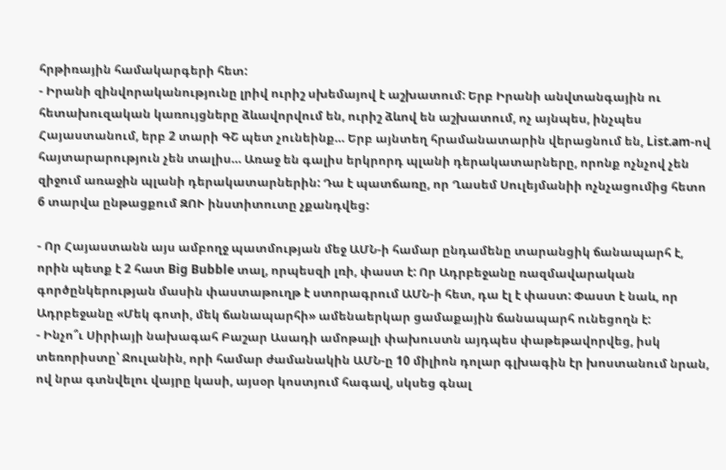հրթիռային համակարգերի հետ:
- Իրանի զինվորականությունը լրիվ ուրիշ սխեմայով է աշխատում: Երբ Իրանի անվտանգային ու հետախուզական կառույցները ձևավորվում են, ուրիշ ձևով են աշխատում, ոչ այնպես, ինչպես Հայաստանում, երբ 2 տարի ԳՇ պետ չունեինք… Երբ այնտեղ հրամանատարին վերացնում են, List.am-ով հայտարարություն չեն տալիս… Առաջ են գալիս երկրորդ պլանի դերակատարները, որոնք ոչնչով չեն զիջում առաջին պլանի դերակատարներին: Դա է պատճառը, որ Ղասեմ Սուլեյմանիի ոչնչացումից հետո 6 տարվա ընթացքում ԶՈՒ ինստիտուտը չքանդվեց:

- Որ Հայաստանն այս ամբողջ պատմության մեջ ԱՄՆ-ի համար ընդամենը տարանցիկ ճանապարհ է, որին պետք է 2 հատ Big Bubble տալ, որպեսզի լռի, փաստ է: Որ Ադրբեջանը ռազմավարական գործընկերության մասին փաստաթուղթ է ստորագրում ԱՄՆ-ի հետ, դա էլ է փաստ: Փաստ է նաև, որ Ադրբեջանը «Մեկ գոտի, մեկ ճանապարհի» ամենաերկար ցամաքային ճանապարհ ունեցողն է:
- Ինչո՞ւ Սիրիայի նախագահ Բաշար Ասադի ամոթալի փախուստն այդպես փաթեթավորվեց, իսկ տեռորիստը՝ Ջուլանին, որի համար ժամանակին ԱՄՆ-ը 10 միլիոն դոլար գլխագին էր խոստանում նրան, ով նրա գտնվելու վայրը կասի, այսօր կոստյում հագավ, սկսեց գնալ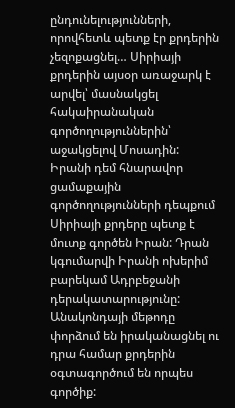ընդունելությունների, որովհետև պետք էր քրդերին չեզոքացնել… Սիրիայի քրդերին այսօր առաջարկ է արվել՝ մասնակցել հակաիրանական գործողություններին՝ աջակցելով Մոսադին: Իրանի դեմ հնարավոր ցամաքային գործողությունների դեպքում Սիրիայի քրդերը պետք է մուտք գործեն Իրան: Դրան կգումարվի Իրանի ոխերիմ բարեկամ Ադրբեջանի դերակատարությունը: Անակոնդայի մեթոդը փորձում են իրականացնել ու դրա համար քրդերին օգտագործում են որպես գործիք: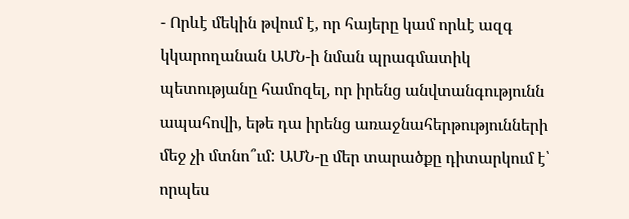- Որևէ մեկին թվում է, որ հայերը կամ որևէ ազգ կկարողանան ԱՄՆ-ի նման պրագմատիկ պետությանը համոզել, որ իրենց անվտանգությունն ապահովի, եթե դա իրենց առաջնահերթությունների մեջ չի մտնո՞ւմ: ԱՄՆ-ը մեր տարածքը դիտարկում է՝ որպես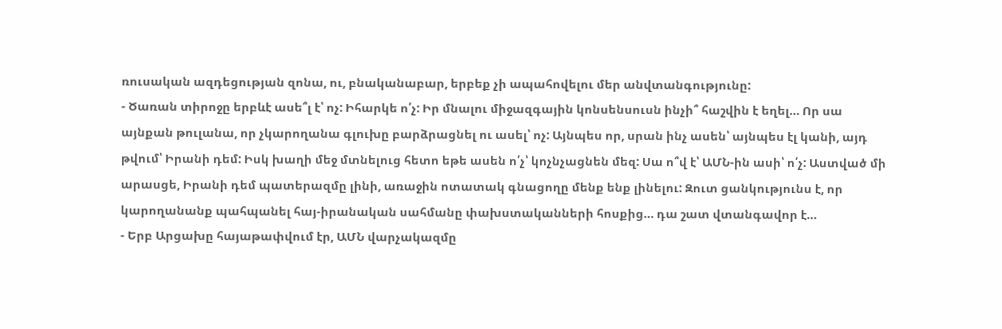ռուսական ազդեցության զոնա, ու, բնականաբար, երբեք չի ապահովելու մեր անվտանգությունը:
- Ծառան տիրոջը երբևէ ասե՞լ է՝ ոչ: Իհարկե ո՛չ: Իր մնալու միջազգային կոնսենսուսն ինչի՞ հաշվին է եղել… Որ սա այնքան թուլանա, որ չկարողանա գլուխը բարձրացնել ու ասել՝ ոչ: Այնպես որ, սրան ինչ ասեն՝ այնպես էլ կանի, այդ թվում՝ Իրանի դեմ: Իսկ խաղի մեջ մտնելուց հետո եթե ասեն ո՛չ՝ կոչնչացնեն մեզ: Սա ո՞վ է՝ ԱՄՆ-ին ասի՝ ո՛չ: Աստված մի արասցե, Իրանի դեմ պատերազմը լինի, առաջին ոտատակ գնացողը մենք ենք լինելու: Զուտ ցանկությունս է, որ կարողանանք պահպանել հայ-իրանական սահմանը փախստականների հոսքից… դա շատ վտանգավոր է…
- Երբ Արցախը հայաթափվում էր, ԱՄՆ վարչակազմը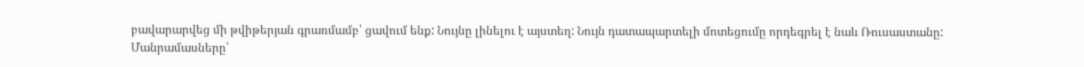բավարարվեց մի թվիթերյան գրառմամբ՝ ցավում ենք: Նույնը լինելու է այստեղ: Նույն դատապարտելի մոտեցումը որդեգրել է նաև Ռուսաստանը:
Մանրամասները՝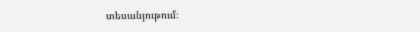տեսանյութում։